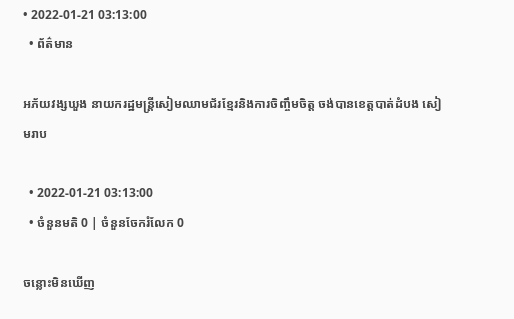• 2022-01-21 03:13:00
  • ព័ត៌មាន

អភ័យវង្សឃួង នាយករដ្ឋមន្ត្រីសៀមឈាមជ័រខ្មែរនិងការចិញ្ចឹមចិត្ត ចង់បានខេត្តបាត់ដំបង សៀមរាប

  • 2022-01-21 03:13:00
  • ចំនួនមតិ 0 | ចំនួនចែករំលែក 0

ចន្លោះមិនឃើញ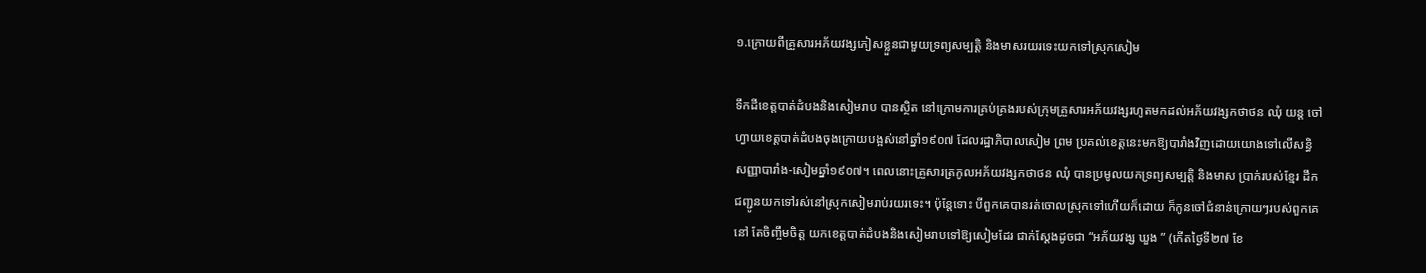១.ក្រោយពីគ្រួសារអភ័យវង្សភៀសខ្លួនជាមួយទ្រព្យសម្បត្តិ និងមាសរយរទេះយកទៅស្រុកសៀម

ទឹកដីខេត្តបាត់ដំបងនិងសៀមរាប បានស្ថិត នៅក្រោមការគ្រប់គ្រងរបស់ក្រុមគ្រួសារអភ័យវង្សរហូតមកដល់អភ័យវង្សកថាថន ឈុំ យន្ត ចៅហ្វាយខេត្តបាត់ដំបងចុងក្រោយបង្អស់នៅឆ្នាំ១៩០៧ ដែលរដ្ឋាភិបាលសៀម ព្រម ប្រគល់ខេត្តនេះមកឱ្យបារាំងវិញដោយយោងទៅលើសន្ធិសញ្ញាបារាំង-សៀមឆ្នាំ១៩០៧។ ពេលនោះគ្រួសារត្រកូលអភ័យវង្សកថាថន ឈុំ បានប្រមូលយកទ្រព្យសម្បត្តិ និងមាស ប្រាក់របស់ខ្មែរ ដឹកជញ្ជូនយកទៅរស់នៅស្រុកសៀមរាប់រយរទេះ។ ប៉ុន្តែទោះ បីពួកគេបានរត់ចោលស្រុកទៅហើយក៏ដោយ ក៏កូនចៅជំនាន់ក្រោយៗរបស់ពួកគេនៅ តែចិញ្ចឹមចិត្ត យកខេត្តបាត់ដំបងនិងសៀមរាបទៅឱ្យសៀមដែរ ជាក់ស្តែងដូចជា “អភ័យវង្ស ឃួង ” (កើតថ្ងៃទី២៧ ខែ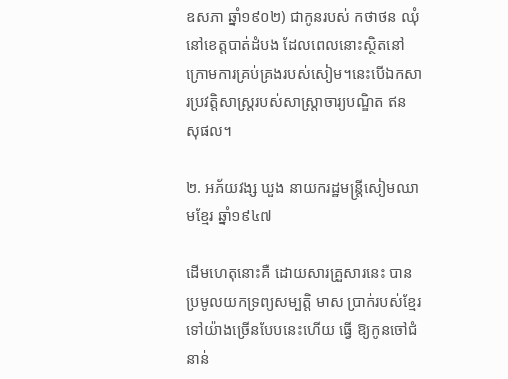ឧសភា ឆ្នាំ១៩០២) ជាកូនរបស់ កថាថន ឈុំ នៅខេត្តបាត់ដំបង ដែលពេលនោះស្ថិតនៅក្រោមការគ្រប់គ្រងរបស់សៀម។នេះបើឯកសារប្រវត្តិសាស្ត្ររបស់សាស្ត្រាចារ្យបណ្ឌិត ឥន សុផល។

២. អភ័យវង្ស ឃួង នាយករដ្ឋមន្ត្រីសៀមឈាមខ្មែរ ឆ្នាំ១៩៤៧

ដើមហេតុនោះគឺ ដោយសារគ្រួសារនេះ បានប្រមូលយកទ្រព្យសម្បត្តិ មាស ប្រាក់របស់ខ្មែរទៅយ៉ាងច្រើនបែបនេះហើយ ធ្វើ ឱ្យកូនចៅជំនាន់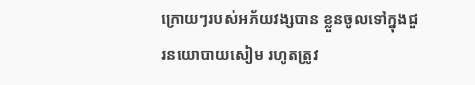ក្រោយៗរបស់អភ័យវង្សបាន ខ្លួនចូលទៅក្នុងជួរនយោបាយសៀម រហូតត្រូវ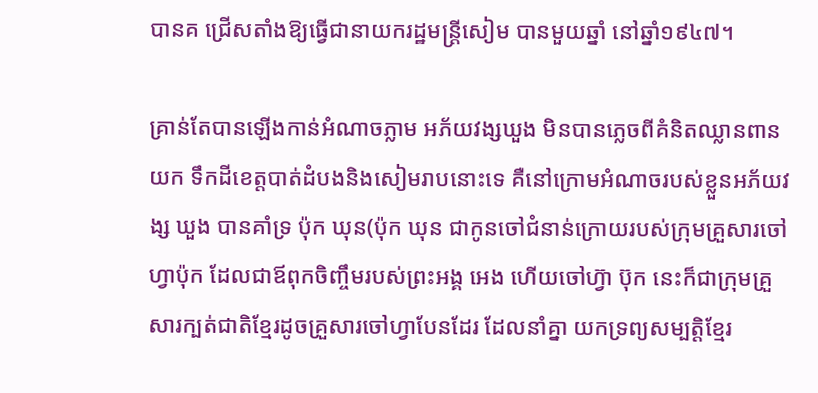បានគ ជ្រើសតាំងឱ្យធ្វើជានាយករដ្ឋមន្ត្រីសៀម បានមួយឆ្នាំ នៅឆ្នាំ១៩៤៧។

គ្រាន់តែបានឡើងកាន់អំណាចភ្លាម អភ័យវង្សឃួង មិនបានភ្លេចពីគំនិតឈ្លានពានយក ទឹកដីខេត្តបាត់ដំបងនិងសៀមរាបនោះទេ គឺនៅក្រោមអំណាចរបស់ខ្លួនអភ័យវង្ស ឃួង បានគាំទ្រ ប៉ុក ឃុន(ប៉ុក ឃុន ជាកូនចៅជំនាន់ក្រោយរបស់ក្រុមគ្រួសារចៅហ្វាប៉ុក ដែលជាឪពុកចិញ្ចឹមរបស់ព្រះអង្គ អេង ហើយចៅហ្វ៊ា ប៊ុក នេះក៏ជាក្រុមគ្រួសារក្បត់ជាតិខ្មែរដូចគ្រួសារចៅហ្វាបែនដែរ ដែលនាំគ្នា យកទ្រព្យសម្បត្តិខ្មែរ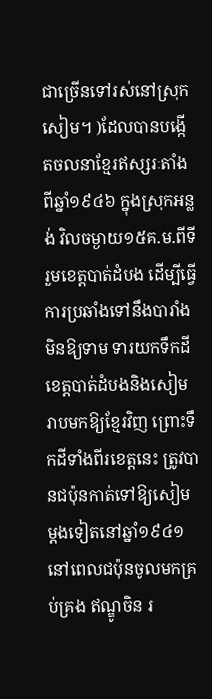ជាច្រើនទៅរស់នៅស្រុកសៀម។ )ដែលបានបង្កើតចលនាខ្មែរឥស្សរៈតាំងពីឆ្នាំ១៩៤៦ ក្នុងស្រុកអន្លង់ វិលចម្ងាយ១៥គ.ម.ពីទីរួមខេត្តបាត់ដំបង ដើម្បីធ្វើការប្រឆាំងទៅនឹងបារាំងមិនឱ្យទាម ទារយកទឹកដីខេត្តបាត់ដំបងនិងសៀមរាបមកឱ្យខ្មែរវិញ ព្រោះទឹកដីទាំងពីរខេត្តនេះ ត្រូវបានជប៉ុនកាត់ទៅឱ្យសៀមម្ដងទៀតនៅឆ្នាំ១៩៤១ នៅពេលជប៉ុនចូលមកគ្រប់គ្រង ឥណ្ឌូចិន រ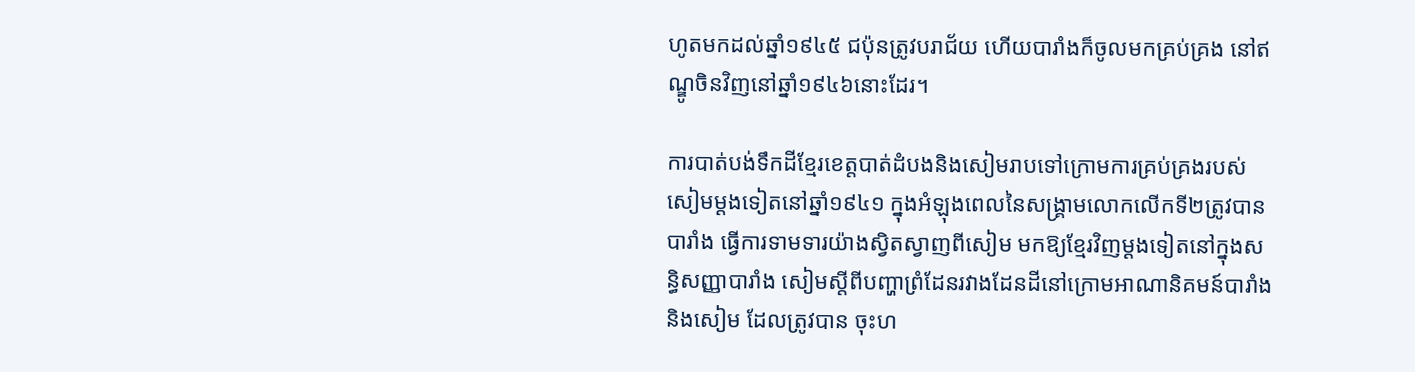ហូតមកដល់ឆ្នាំ១៩៤៥ ជប៉ុនត្រូវបរាជ័យ ហើយបារាំងក៏ចូលមកគ្រប់គ្រង នៅឥណ្ឌូចិនវិញនៅឆ្នាំ១៩៤៦នោះដែរ។

ការបាត់បង់ទឹកដីខ្មែរខេត្តបាត់ដំបងនិងសៀមរាបទៅក្រោមការគ្រប់គ្រងរបស់ សៀមម្ដងទៀតនៅឆ្នាំ១៩៤១ ក្នុងអំឡុងពេលនៃសង្គ្រាមលោកលើកទី២ត្រូវបានបារាំង ធ្វើការទាមទារយ៉ាងស្វិតស្វាញពីសៀម មកឱ្យខ្មែរវិញម្ដងទៀតនៅក្នុងសន្ធិសញ្ញាបារាំង សៀមស្តីពីបញ្ហាព្រំដែនរវាងដែនដីនៅក្រោមអាណានិគមន៍បារាំងនិងសៀម ដែលត្រូវបាន ចុះហ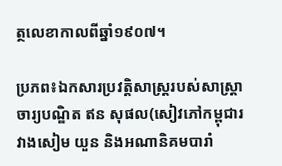ត្ថលេខាកាលពីឆ្នាំ១៩០៧។

ប្រភព៖ឯកសារប្រវត្តិសាស្ត្ររបស់សាស្ត្រាចារ្យបណ្ឌិត ឥន សុផល(សៀវភៅកម្ពុជារវាងសៀម យួន និងអណានិគមបារាំ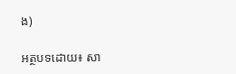ង)

អត្ថបទដោយ៖ សា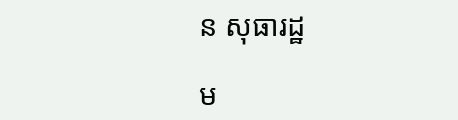ន សុធារដ្ឋ

ម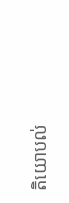តិយោបល់